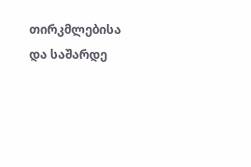თირკმლებისა და საშარდე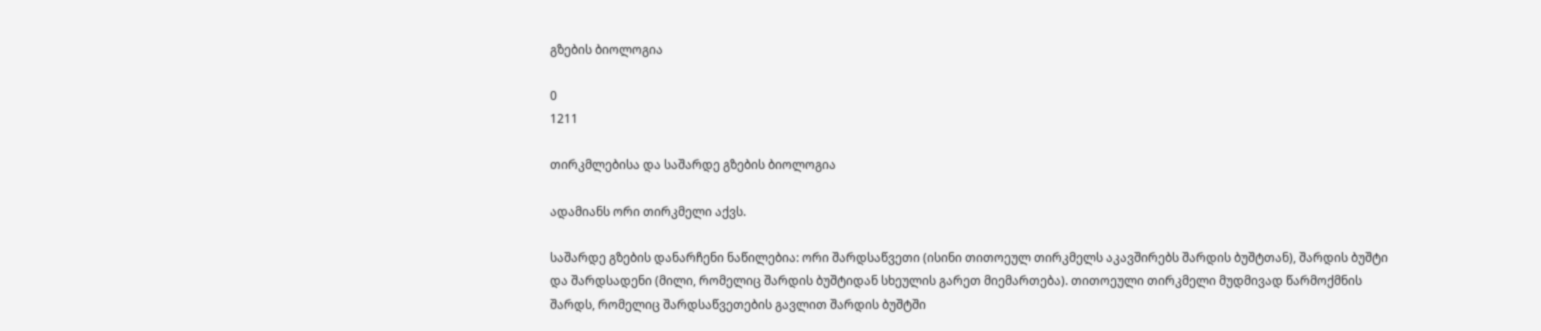გზების ბიოლოგია

0
1211

თირკმლებისა და საშარდე გზების ბიოლოგია

ადამიანს ორი თირკმელი აქვს.

საშარდე გზების დანარჩენი ნაწილებია: ორი შარდსაწვეთი (ისინი თითოეულ თირკმელს აკავშირებს შარდის ბუშტთან), შარდის ბუშტი და შარდსადენი (მილი, რომელიც შარდის ბუშტიდან სხეულის გარეთ მიემართება). თითოეული თირკმელი მუდმივად წარმოქმნის შარდს, რომელიც შარდსაწვეთების გავლით შარდის ბუშტში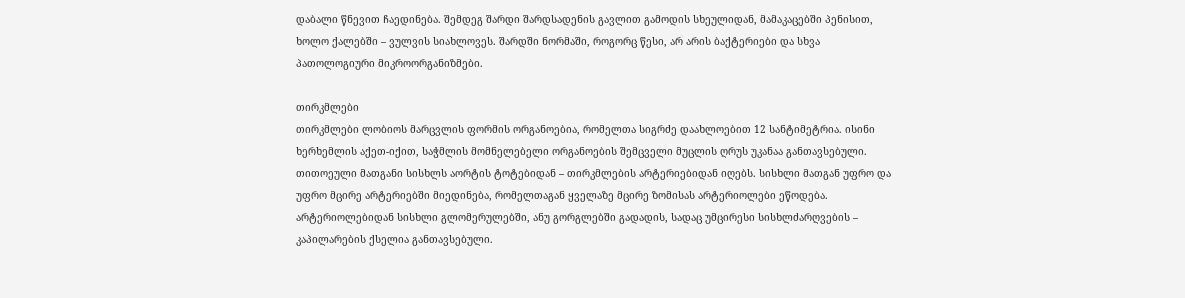დაბალი წნევით ჩაედინება. შემდეგ შარდი შარდსადენის გავლით გამოდის სხეულიდან, მამაკაცებში პენისით, ხოლო ქალებში – ვულვის სიახლოვეს. შარდში ნორმაში, როგორც წესი, არ არის ბაქტერიები და სხვა პათოლოგიური მიკროორგანიზმები.

თირკმლები
თირკმლები ლობიოს მარცვლის ფორმის ორგანოებია, რომელთა სიგრძე დაახლოებით 12 სანტიმეტრია. ისინი ხერხემლის აქეთ-იქით, საჭმლის მომნელებელი ორგანოების შემცველი მუცლის ღრუს უკანაა განთავსებული. თითოეული მათგანი სისხლს აორტის ტოტებიდან – თირკმლების არტერიებიდან იღებს. სისხლი მათგან უფრო და უფრო მცირე არტერიებში მიედინება, რომელთაგან ყველაზე მცირე ზომისას არტერიოლები ეწოდება. არტერიოლებიდან სისხლი გლომერულებში, ანუ გორგლებში გადადის, სადაც უმცირესი სისხლძარღვების – კაპილარების ქსელია განთავსებული.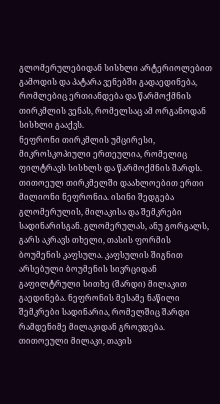გლომერულებიდან სისხლი არტერიოლებით გამოდის და პატარა ვენებში გადაედინება, რომლებიც ერთიანდება და წარმოქმნის თირკმლის ვენას, რომელსაც ამ ორგანოდან სისხლი გააქვს.
ნეფრონი თირკმლის უმცირესი, მიკროსკოპიული ერთეულია, რომელიც ფილტრავს სისხლს და წარმოქმნის შარდს. თითოეულ თირკმელში დაახლოებით ერთი მილიონი ნეფრონია. ისინი შედგება გლომერულის, მილაკისა და შემკრები სადინარისგან. გლომერულას, ანუ გორგალს, გარს აკრავს თხელი, თასის ფორმის ბოუმენის კაფსულა. კაფსულის შიგნით არსებული ბოუმენის სივრციდან გაფილტრული სითხე (შარდი) მილაკით გაედინება. ნეფრონის მესამე ნაწილი შემკრები სადინარია, რომელშიც შარდი რამდენიმე მილაკიდან გროვდება. თითოეული მილაკი, თავის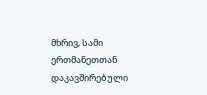მხრივ, სამი ერთმანეთთან დაკავშირებული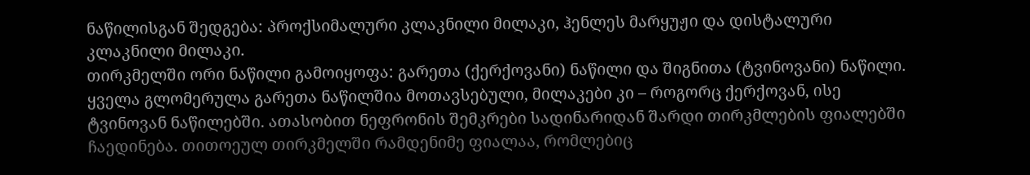ნაწილისგან შედგება: პროქსიმალური კლაკნილი მილაკი, ჰენლეს მარყუჟი და დისტალური კლაკნილი მილაკი.
თირკმელში ორი ნაწილი გამოიყოფა: გარეთა (ქერქოვანი) ნაწილი და შიგნითა (ტვინოვანი) ნაწილი. ყველა გლომერულა გარეთა ნაწილშია მოთავსებული, მილაკები კი – როგორც ქერქოვან, ისე ტვინოვან ნაწილებში. ათასობით ნეფრონის შემკრები სადინარიდან შარდი თირკმლების ფიალებში ჩაედინება. თითოეულ თირკმელში რამდენიმე ფიალაა, რომლებიც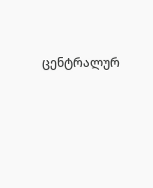ცენტრალურ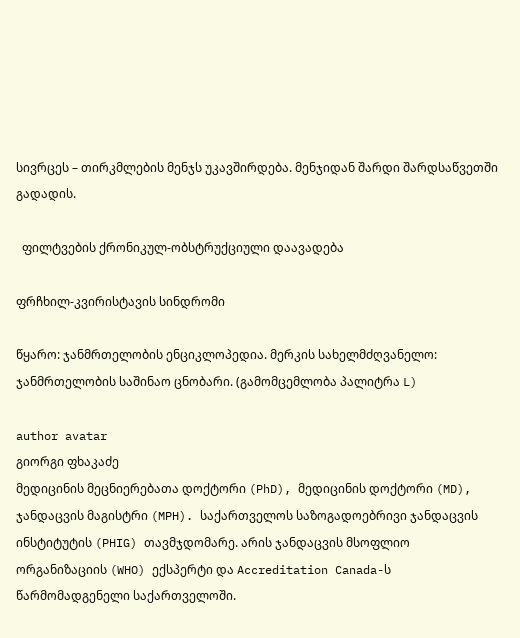სივრცეს – თირკმლების მენჯს უკავშირდება. მენჯიდან შარდი შარდსაწვეთში გადადის.

  ფილტვების ქრონიკულ-ობსტრუქციული დაავადება

ფრჩხილ-კვირისტავის სინდრომი

წყარო: ჯანმრთელობის ენციკლოპედია. მერკის სახელმძღვანელო:
ჯანმრთელობის საშინაო ცნობარი. (გამომცემლობა პალიტრა L)

author avatar
გიორგი ფხაკაძე
მედიცინის მეცნიერებათა დოქტორი (PhD), მედიცინის დოქტორი (MD), ჯანდაცვის მაგისტრი (MPH). საქართველოს საზოგადოებრივი ჯანდაცვის ინსტიტუტის (PHIG) თავმჯდომარე. არის ჯანდაცვის მსოფლიო ორგანიზაციის (WHO) ექსპერტი და Accreditation Canada-ს წარმომადგენელი საქართველოში.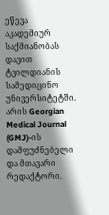ეწევა აკადემიურ საქმიანობას დავით ტვილდიანის სამედიცინო უნივერსიტეტში. არის Georgian Medical Journal (GMJ)-ის დამფუძნებელი და მთავარი რედაქტორი.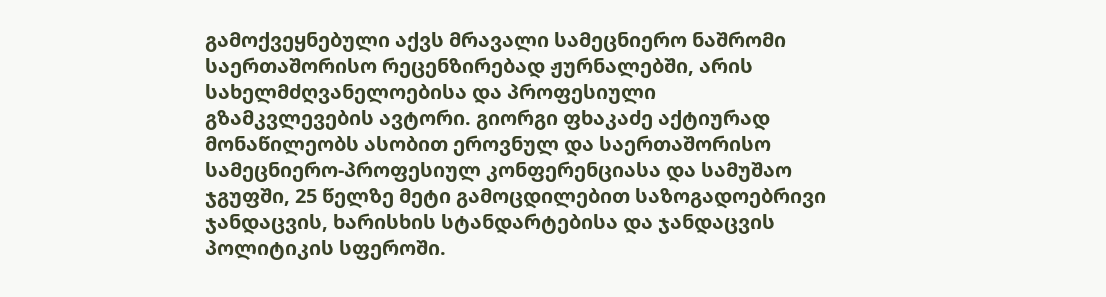გამოქვეყნებული აქვს მრავალი სამეცნიერო ნაშრომი საერთაშორისო რეცენზირებად ჟურნალებში, არის სახელმძღვანელოებისა და პროფესიული გზამკვლევების ავტორი. გიორგი ფხაკაძე აქტიურად მონაწილეობს ასობით ეროვნულ და საერთაშორისო სამეცნიერო-პროფესიულ კონფერენციასა და სამუშაო ჯგუფში, 25 წელზე მეტი გამოცდილებით საზოგადოებრივი ჯანდაცვის, ხარისხის სტანდარტებისა და ჯანდაცვის პოლიტიკის სფეროში.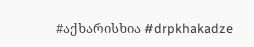#აქხარისხია #drpkhakadze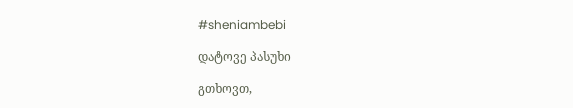#sheniambebi

დატოვე პასუხი

გთხოვთ,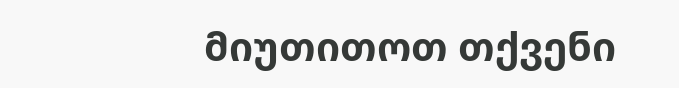მიუთითოთ თქვენი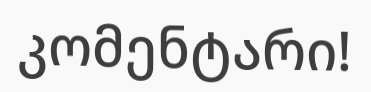კომენტარი!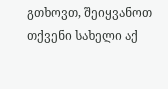გთხოვთ, შეიყვანოთ თქვენი სახელი აქ